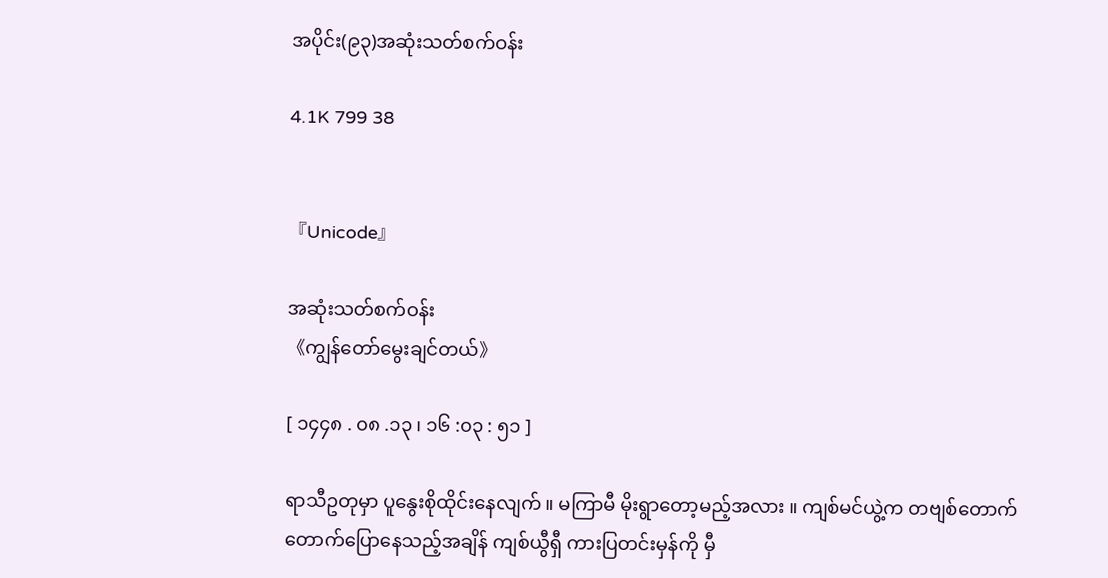အပိုင်း(၉၃)အဆုံးသတ်စက်ဝန်း

4.1K 799 38


『Unicode』

အဆုံးသတ်စက်ဝန်း
《ကျွန်တော်မွေးချင်တယ်》

[ ၁၄၄၈ . ၀၈ .၁၃ ၊ ၁၆ :၀၃ : ၅၁ ]

ရာသီဥတုမှာ ပူနွေးစိုထိုင်းနေလျက် ။ မကြာမီ မိုးရွာတော့မည့်အလား ။ ကျစ်မင်ယွဲ့က တဗျစ်တောက်တောက်ပြောနေသည့်အချိန် ကျစ်ယွီရှီ ကားပြတင်းမှန်ကို မှီ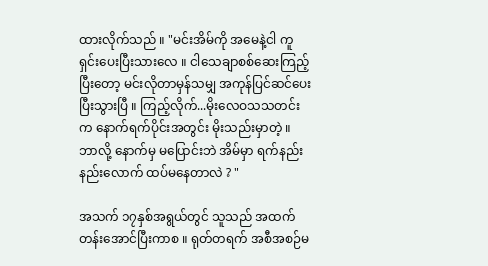ထားလိုက်သည် ။ "မင်းအိမ်ကို အမေနဲ့ငါ ကူရှင်းပေးပြီးသားလေ ။ ငါသေချာစစ်ဆေးကြည့်ပြီးတော့ မင်းလိုတာမှန်သမျှ အကုန်ပြင်ဆင်ပေးပြီးသွားပြီ ။ ကြည့်လိုက်...မိုးလေဝသသတင်းက နောက်ရက်ပိုင်းအတွင်း မိုးသည်းမှာတဲ့ ။ ဘာလို့ နောက်မှ မပြောင်းဘဲ အိမ်မှာ ရက်နည်းနည်းလောက် ထပ်မနေတာလဲ ? "

အသက် ၁၇နှစ်အရွယ်တွင် သူသည် အထက်တန်းအောင်ပြီးကာစ ။ ရုတ်တရက် အစီအစဉ်မ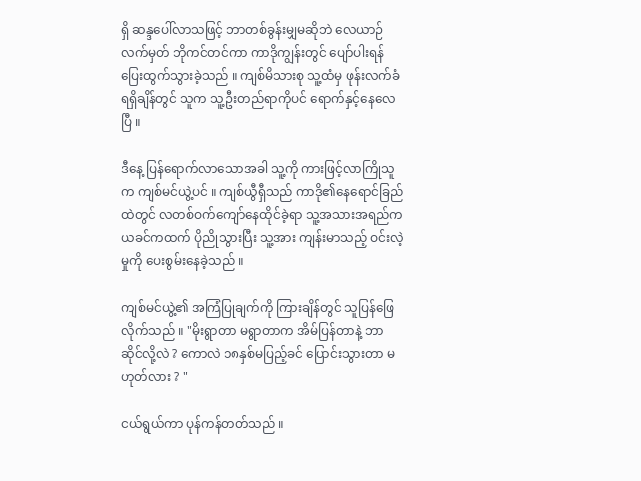ရှိ ဆန္ဒပေါ်လာသဖြင့် ဘာတစ်ခွန်းမျှမဆိုဘဲ လေယာဉ်လက်မှတ် ဘိုကင်တင်ကာ ကာဒိုကျွန်းတွင် ပျော်ပါးရန် ပြေးထွက်သွားခဲ့သည် ။ ကျစ်မိသားစု သူ့ထံမှ ဖုန်းလက်ခံရရှိချိန်တွင် သူက သူ့ဦးတည်ရာကိုပင် ရောက်နှင့်နေလေပြီ ။

ဒီနေ့ ပြန်ရောက်လာသောအခါ သူ့ကို ကားဖြင့်လာကြိုသူက ကျစ်မင်ယွဲ့ပင် ။ ကျစ်ယွီရှီသည် ကာဒို၏နေရောင်ခြည်ထဲတွင် လတစ်ဝက်ကျော်နေထိုင်ခဲ့ရာ သူ့အသားအရည်က ယခင်ကထက် ပိုညိုသွားပြီး သူ့အား ကျန်းမာသည့် ဝင်းလဲ့မှုကို ပေးစွမ်းနေခဲ့သည် ။

ကျစ်မင်ယွဲ့၏ အကြံပြုချက်ကို ကြားချိန်တွင် သူပြန်ဖြေလိုက်သည် ။ "မိုးရွာတာ မရွာတာက အိမ်ပြန်တာနဲ့ ဘာဆိုင်လို့လဲ ? ကောလဲ ၁၈နှစ်မပြည့်ခင် ပြောင်းသွားတာ မဟုတ်လား ? "

ငယ်ရွယ်ကာ ပုန်ကန်တတ်သည် ။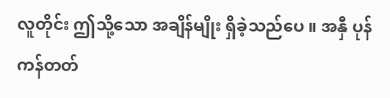လူတိုင်း ဤသို့သော အချိန်မျိုး ရှိခဲ့သည်ပေ ။ အနှီ ပုန်ကန်တတ်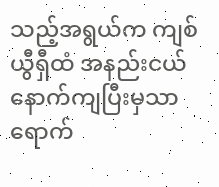သည့်အရွယ်က ကျစ်ယွီရှီထံ အနည်းငယ် နောက်ကျပြီးမှသာ ရောက်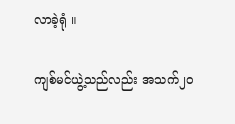လာခဲ့ရုံ ။

ကျစ်မင်ယွဲ့သည်လည်း အသက်၂၀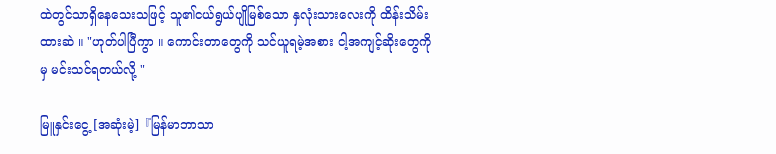ထဲတွင်သာရှိနေသေးသဖြင့် သူ၏ငယ်ရွယ်ပျိုမြစ်သော နှလုံးသားလေးကို ထိန်းသိမ်းထားဆဲ ။ "ဟုတ်ပါပြီကွာ ။ ကောင်းတာတွေကို သင်ယူရမဲ့အစား ငါ့အကျင့်ဆိုးတွေကိုမှ မင်းသင်ရတယ်လို့ "

မြူနှင်းငွေ့ [အဆုံးမဲ့]『မြန်မာဘာသာ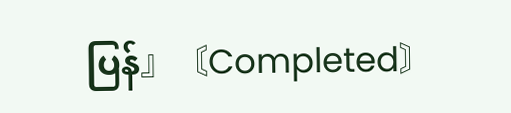ပြန်』〘Completed〙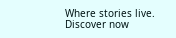Where stories live. Discover now